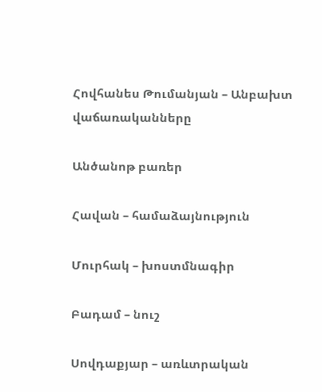Հովհանես Թումանյան – Անբախտ վաճառականները

Անծանոթ բառեր

Հավան – համաձայնություն

Մուրհակ – խոստմնագիր

Բադամ – նուշ

Սովդաքյար – առևտրական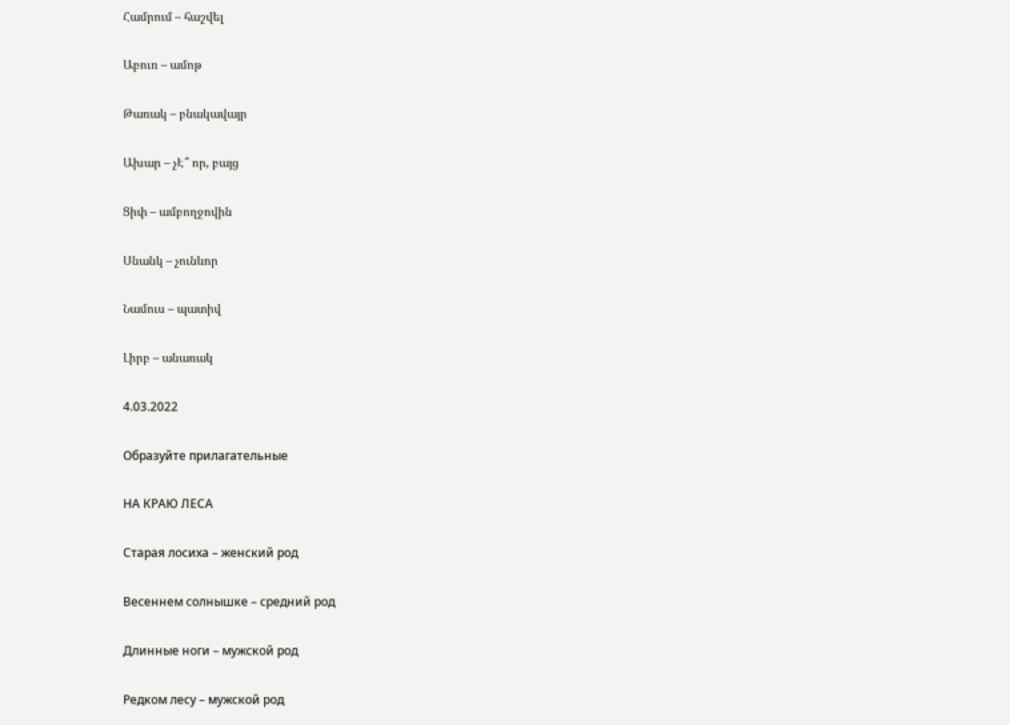Համրում – հաշվել

Աբուռ – ամոթ

Թառակ – բնակավայր

Ախար – չԷ՞ որ, բայց

Ցիփ – ամբողջովին

Սնանկ – չունևոր

Նամուս – պատիվ

Լիրբ – անառակ

4.03.2022

Образуйте прилагательные

НА КРАЮ ЛЕСА

Старая лосиха – женский род

Весеннем солнышке – средний род

Длинные ноги – мужской род

Редком лесу – мужской род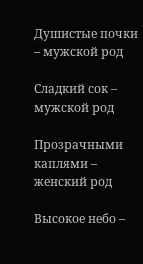Душистые почки – мужской род

Сладкий сок – мужской род

Прозрачными каплями – женский род

Высокое небо –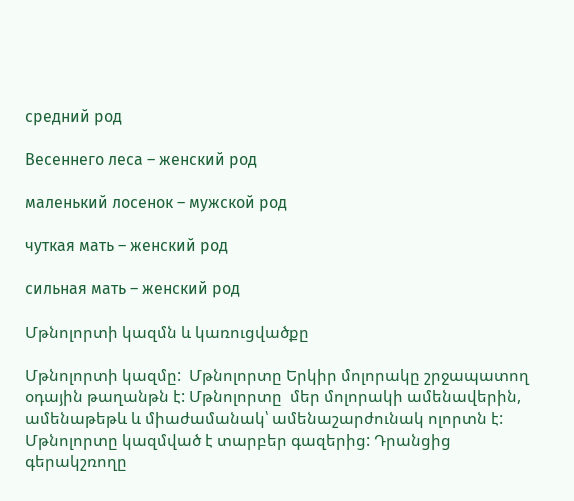средний род

Весеннего леса – женский род

маленький лосенок – мужской род

чуткая мать – женский род

сильная мать – женский род

Մթնոլորտի կազմն և կառուցվածքը

Մթնոլորտի կազմը:  Մթնոլորտը Երկիր մոլորակը շրջապատող օդային թաղանթն է: Մթնոլորտը  մեր մոլորակի ամենավերին, ամենաթեթև և միաժամանակ՝ ամենաշարժունակ ոլորտն է: Մթնոլորտը կազմված է տարբեր գազերից: Դրանցից գերակշռողը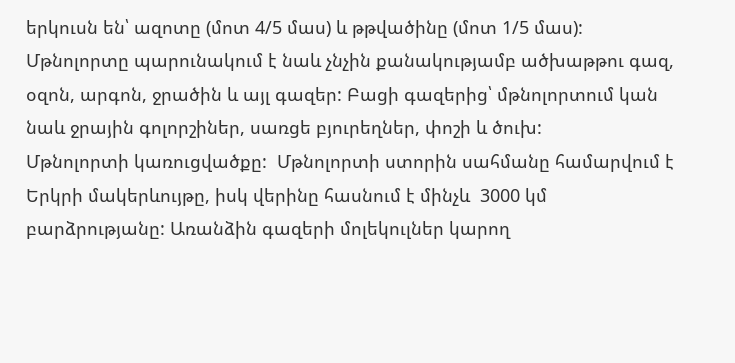երկուսն են՝ ազոտը (մոտ 4/5 մաս) և թթվածինը (մոտ 1/5 մաս): Մթնոլորտը պարունակում է նաև չնչին քանակությամբ ածխաթթու գազ, օզոն, արգոն, ջրածին և այլ գազեր: Բացի գազերից՝ մթնոլորտում կան նաև ջրային գոլորշիներ, սառցե բյուրեղներ, փոշի և ծուխ:
Մթնոլորտի կառուցվածքը:  Մթնոլորտի ստորին սահմանը համարվում է Երկրի մակերևույթը, իսկ վերինը հասնում է մինչև  3000 կմ բարձրությանը: Առանձին գազերի մոլեկուլներ կարող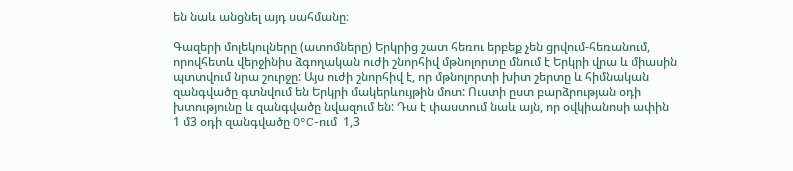են նաև անցնել այդ սահմանը։

Գազերի մոլեկուլները (ատոմները) Երկրից շատ հեռու երբեք չեն ցրվում-հեռանում, որովհետև վերջինիս ձգողական ուժի շնորհիվ մթնոլորտը մնում է Երկրի վրա և միասին պտտվում նրա շուրջը: Այս ուժի շնորհիվ է, որ մթնոլորտի խիտ շերտը և հիմնական զանգվածը գտնվում են Երկրի մակերևույթին մոտ: Ուստի ըստ բարձրության օդի խտությունը և զանգվածը նվազում են: Դա է փաստում նաև այն, որ օվկիանոսի ափին 1 մ3 օդի զանգվածը 0°C-ում  1,3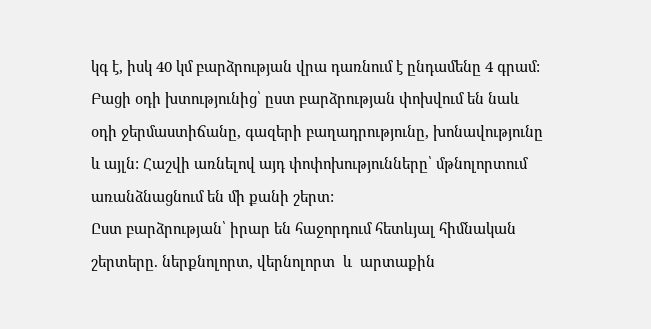կգ է, իսկ 40 կմ բարձրության վրա դառնում է ընդամենը 4 գրամ:
Բացի օդի խտությունից՝ ըստ բարձրության փոխվում են նաև օդի ջերմաստիճանը, գազերի բաղադրությունը, խոնավությունը և այլն: Հաշվի առնելով այդ փոփոխությունները՝ մթնոլորտում առանձնացնում են մի քանի շերտ:
Ըստ բարձրության՝ իրար են հաջորդում հետևյալ հիմնական շերտերը. ներքնոլորտ, վերնոլորտ  և  արտաքին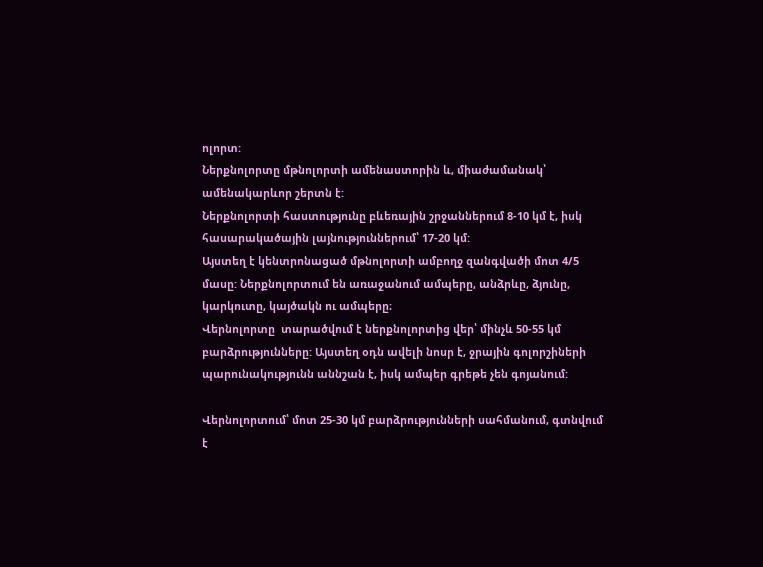ոլորտ:
Ներքնոլորտը մթնոլորտի ամենաստորին և, միաժամանակ՝ ամենակարևոր շերտն է:
Ներքնոլորտի հաստությունը բևեռային շրջաններում 8-10 կմ է, իսկ հասարակածային լայնություններում՝ 17-20 կմ:
Այստեղ է կենտրոնացած մթնոլորտի ամբողջ զանգվածի մոտ 4/5 մասը: Ներքնոլորտում են առաջանում ամպերը, անձրևը, ձյունը, կարկուտը, կայծակն ու ամպերը։
Վերնոլորտը  տարածվում է ներքնոլորտից վեր՝ մինչև 50-55 կմ բարձրությունները: Այստեղ օդն ավելի նոսր է, ջրային գոլորշիների պարունակությունն աննշան է, իսկ ամպեր գրեթե չեն գոյանում:

Վերնոլորտում՝ մոտ 25-30 կմ բարձրությունների սահմանում, գտնվում է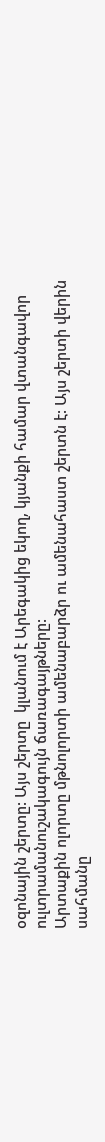օզոնային շերտը: Այս շերտը  կլանում է Արեգակից եկող, կյանքի համար վտանգավոր ուլտրամանուշակագույն ճառագայթները:
Արտաքին ոլորտը մթնոլորտի ամենաբարձր ու ամենահաստ շերտն է: Այս շերտի վերին սահմանը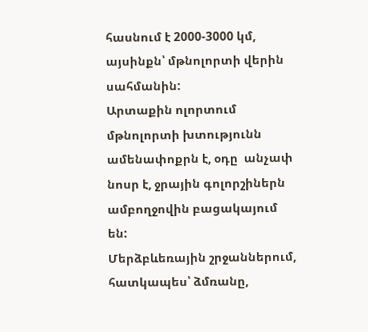հասնում է 2000-3000 կմ, այսինքն՝ մթնոլորտի վերին սահմանին:
Արտաքին ոլորտում մթնոլորտի խտությունն ամենափոքրն է, օդը  անչափ նոսր է, ջրային գոլորշիներն ամբողջովին բացակայում են:
Մերձբևեռային շրջաններում, հատկապես՝ ձմռանը,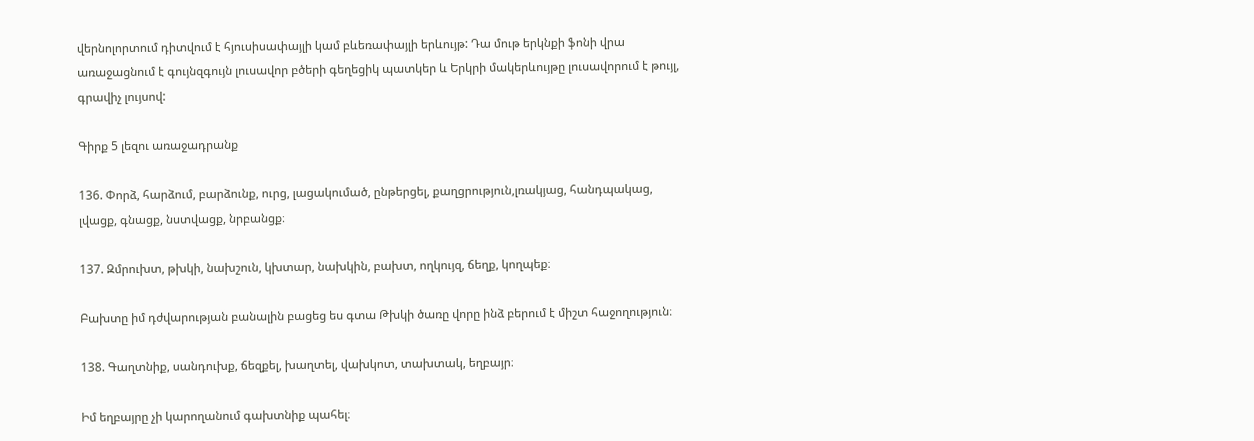վերնոլորտում դիտվում է հյուսիսափայլի կամ բևեռափայլի երևույթ: Դա մութ երկնքի ֆոնի վրա առաջացնում է գույնզգույն լուսավոր բծերի գեղեցիկ պատկեր և Երկրի մակերևույթը լուսավորում է թույլ, գրավիչ լույսով:

Գիրք 5 լեզու առաջադրանք

136. Փորձ, հարձում, բարձունք, ուրց, լացակումած, ընթերցել, քաղցրություն,լռակյաց, հանդպակաց, լվացք, գնացք, նստվացք, նրբանցք։

137. Զմրուխտ, թխկի, նախշուն, կխտար, նախկին, բախտ, ողկույզ, ճեղք, կողպեք։

Բախտը իմ դժվարության բանալին բացեց ես գտա Թխկի ծառը վորը ինձ բերում է միշտ հաջողություն։

138. Գաղտնիք, սանդուխք, ճեզքել, խաղտել, վախկոտ, տախտակ, եղբայր։

Իմ եղբայրը չի կարողանում գախտնիք պահել։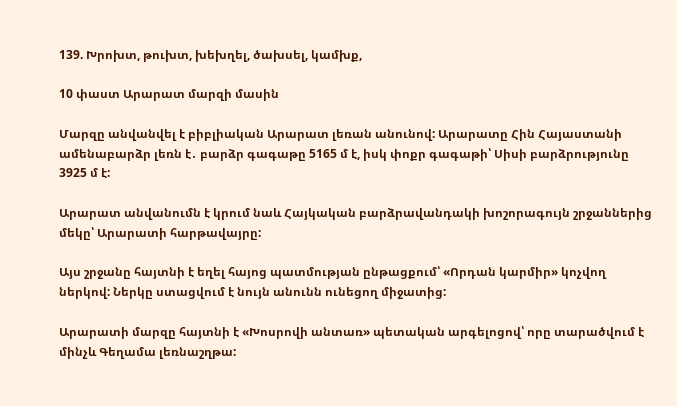139. Խրոխտ, թուխտ, խեխղել, ծախսել, կամխք,

10 փաստ Արարատ մարզի մասին

Մարզը անվանվել է բիբլիական Արարատ լեռան անունով: Արարատը Հին Հայաստանի ամենաբարձր լեռն է․ բարձր գագաթը 5165 մ է, իսկ փոքր գագաթի՝ Սիսի բարձրությունը 3925 մ է:

Արարատ անվանումն է կրում նաև Հայկական բարձրավանդակի խոշորագույն շրջաններից մեկը՝ Արարատի հարթավայրը:

Այս շրջանը հայտնի է եղել հայոց պատմության ընթացքում՝ «Որդան կարմիր» կոչվող ներկով: Ներկը ստացվում է նույն անունն ունեցող միջատից:

Արարատի մարզը հայտնի է «Խոսրովի անտառ» պետական արգելոցով՝ որը տարածվում է մինչև Գեղամա լեռնաշղթա: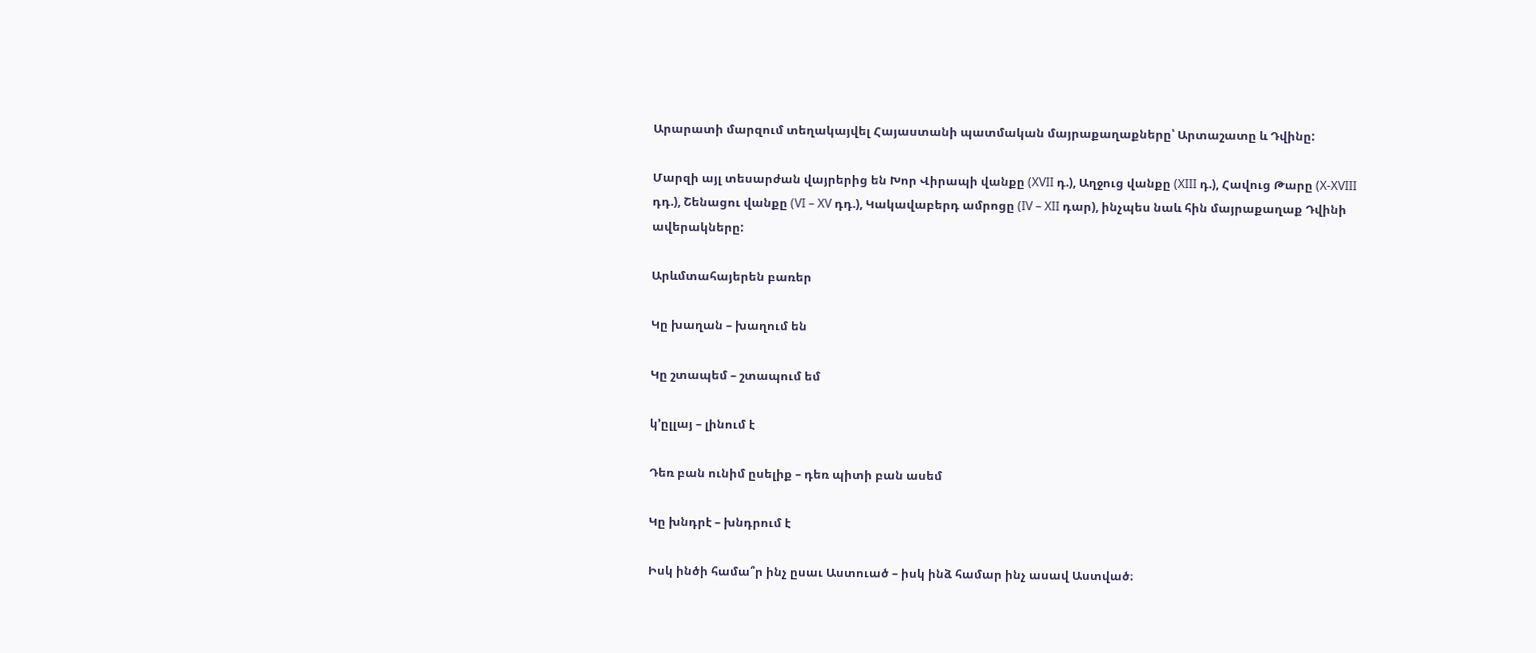Արարատի մարզում տեղակայվել Հայաստանի պատմական մայրաքաղաքները՝ Արտաշատը և Դվինը:

Մարզի այլ տեսարժան վայրերից են Խոր Վիրապի վանքը (XVII դ.), Աղջուց վանքը (XIII դ.), Հավուց Թարը (X-XVIII դդ.), Շենացու վանքը (VI – XV դդ.), Կակավաբերդ ամրոցը (IV – XII դար), ինչպես նաև հին մայրաքաղաք Դվինի ավերակները:

Արևմտահայերեն բառեր

Կը խաղան – խաղում են

Կը շտապեմ – շտապում եմ

կ’ըլլայ – լինում է

Դեռ բան ունիմ ըսելիք – դեռ պիտի բան ասեմ

Կը խնդրէ – խնդրում է

Իսկ ինծի համա՞ր ինչ ըսաւ Աստուած – իսկ ինձ համար ինչ ասավ Աստված։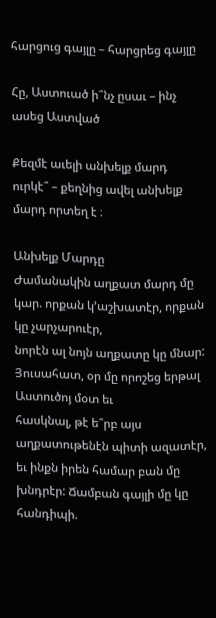հարցուց գայլը – հարցրեց գայլը

Հը, Աստուած ի՞նչ ըսաւ – ինչ ասեց Աստված

Քեզմէ աւելի անխելք մարդ ուրկէ՞ – քեղնից ավել անխելք մարդ որտեղ է ։

Անխելք Մարդը
Ժամանակին աղքատ մարդ մը կար. որքան կ’աշխատէր, որքան կը չարչարուէր,
նորէն ալ նոյն աղքատը կը մնար: Յուսահատ, օր մը որոշեց երթալ Աստուծոյ մօտ եւ
հասկնալ, թէ ե՞րբ այս աղքատութենէն պիտի ազատէր, եւ ինքն իրեն համար բան մը
խնդրէր: Ճամբան գայլի մը կը հանդիպի.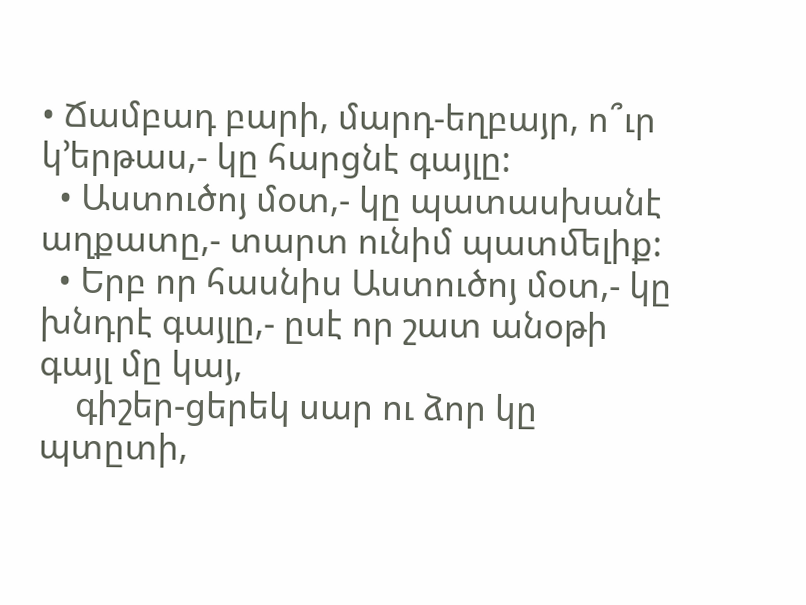• Ճամբադ բարի, մարդ-եղբայր, ո՞ւր կ’երթաս,- կը հարցնէ գայլը:
  • Աստուծոյ մօտ,- կը պատասխանէ աղքատը,- տարտ ունիմ պատﬔլիք:
  • Երբ որ հասնիս Աստուծոյ մօտ,- կը խնդրէ գայլը,- ըսէ որ շատ անօթի գայլ մը կայ,
    գիշեր-ցերեկ սար ու ձոր կը պտըտի,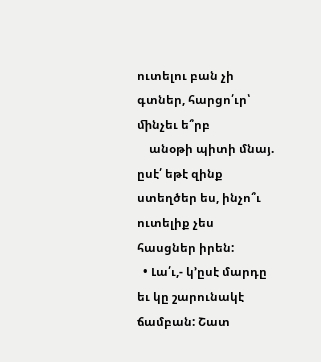ուտելու բան չի գտներ, հարցո՛ւր՝ ﬕնչեւ ե՞րբ
    անօթի պիտի մնայ. ըսէ՛ եթէ զինք ստեղծեր ես, ինչո՞ւ ուտելիք չես հասցներ իրեն:
  • Լա՛ւ,- կ’ըսէ մարդը եւ կը շարունակէ ճամբան: Շատ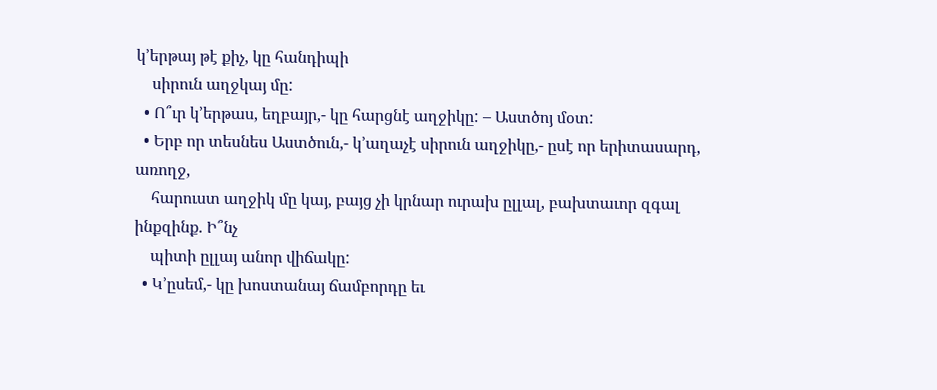կ’երթայ թէ քիչ, կը հանդիպի
    սիրուն աղջկայ մը:
  • Ո՞ւր կ’երթաս, եղբայր,- կը հարցնէ աղջիկը: – Աստծոյ մօտ:
  • Երբ որ տեսնես Աստծուն,- կ’աղաչէ սիրուն աղջիկը,- ըսէ որ երիտասարդ, առողջ,
    հարուստ աղջիկ մը կայ, բայց չի կրնար ուրախ ըլլալ, բախտաւոր զգալ ինքզինք. Ի՞նչ
    պիտի ըլլայ անոր վիճակը:
  • Կ’ըսեմ,- կը խոստանայ ճամբորդը եւ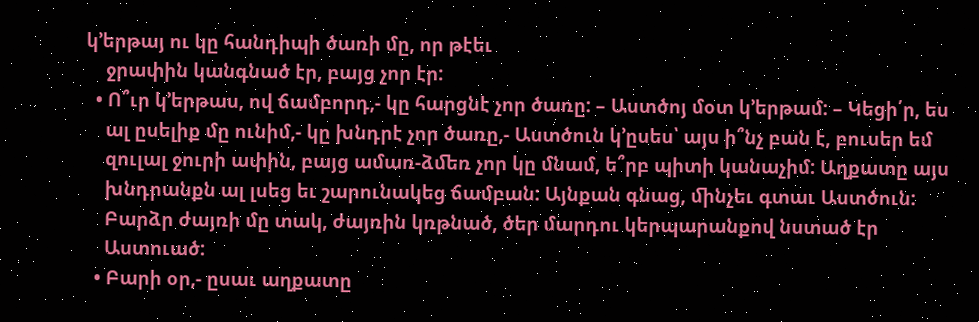կ’երթայ ու կը հանդիպի ծառի մը, որ թէեւ
    ջրափին կանգնած էր, բայց չոր էր:
  • Ո՞ւր կ’երթաս, ով ճամբորդ,- կը հարցնէ չոր ծառը: – Աստծոյ մօտ կ’երթամ: – Կեցի՛ր, ես
    ալ ըսելիք մը ունիմ,- կը խնդրէ չոր ծառը,- Աստծուն կ’ըսես՝ այս ի՞նչ բան է, բուսեր եմ
    զուլալ ջուրի ափին, բայց ամառ-ձﬔռ չոր կը մնամ, ե՞րբ պիտի կանաչիմ: Աղքատը այս
    խնդրանքն ալ լսեց եւ շարունակեց ճամբան: Այնքան գնաց, ﬕնչեւ գտաւ Աստծուն:
    Բարձր ժայռի մը տակ, ժայռին կռթնած, ծեր մարդու կերպարանքով նստած էր
    Աստուած:
  • Բարի օր,- ըսաւ աղքատը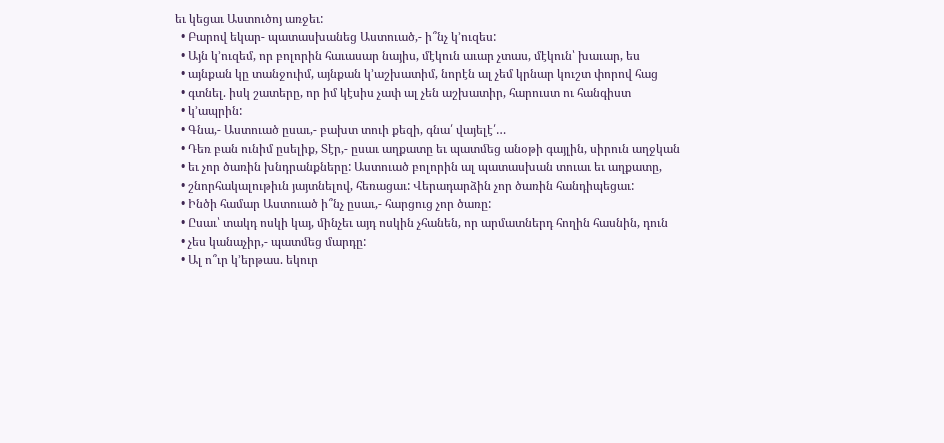եւ կեցաւ Աստուծոյ առջեւ:
  • Բարով եկար- պատասխանեց Աստուած,- ի՞նչ կ’ուզես:
  • Այն կ’ուզեմ, որ բոլորին հաւասար նայիս, մէկուն աւար չտաս, մէկուն՝ խաւար, ես
  • այնքան կը տանջուիմ, այնքան կ’աշխատիմ, նորէն ալ չեմ կրնար կուշտ փորով հաց
  • գտնել. իսկ շատերը, որ իմ կէսիս չափ ալ չեն աշխատիր, հարուստ ու հանգիստ
  • կ’ապրին:
  • Գնա,- Աստուած ըսաւ,- բախտ տուի քեզի, գնա՛ վայելէ՛…
  • Դեռ բան ունիմ ըսելիք, Տէր,- ըսաւ աղքատը եւ պատﬔց անօթի գայլին, սիրուն աղջկան
  • եւ չոր ծառին խնդրանքները: Աստուած բոլորին ալ պատասխան տուաւ եւ աղքատը,
  • շնորհակալութիւն յայտնելով, հեռացաւ: Վերադարձին չոր ծառին հանդիպեցաւ:
  • Ինծի համար Աստուած ի՞նչ ըսաւ,- հարցուց չոր ծառը:
  • Ըսաւ՝ տակդ ոսկի կայ, ﬕնչեւ այդ ոսկին չհանեն, որ արմատներդ հողին հասնին, դուն
  • չես կանաչիր,- պատﬔց մարդը:
  • Ալ ո՞ւր կ’երթաս. եկուր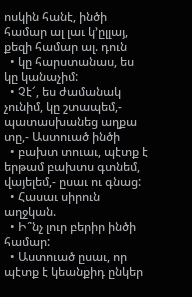ոսկին հանէ, ինծի համար ալ լաւ կ’ըլլայ, քեզի համար ալ. դուն
  • կը հարստանաս, ես կը կանաչիմ:
  • Չէ՜, ես ժամանակ չունիմ, կը շտապեմ,- պատասխանեց աղքա տը,- Աստուած ինծի
  • բախտ տուաւ, պէտք է երթամ բախտս գտնեմ, վայելեմ,- ըսաւ ու գնաց:
  • Հասաւ սիրուն աղջկան.
  • Ի՞նչ լուր բերիր ինծի համար:
  • Աստուած ըսաւ, որ պէտք է կեանքիդ ընկեր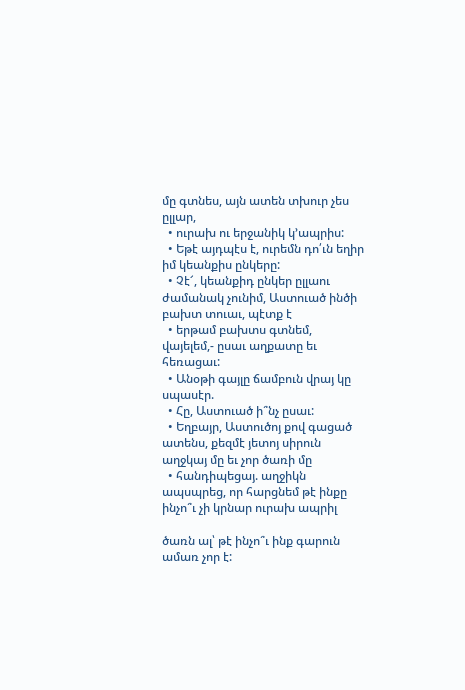մը գտնես, այն ատեն տխուր չես ըլլար,
  • ուրախ ու երջանիկ կ’ապրիս:
  • Եթէ այդպէս է, ուրեմն դո՛ւն եղիր իմ կեանքիս ընկերը:
  • Չէ՜, կեանքիդ ընկեր ըլլաու ժամանակ չունիմ, Աստուած ինծի բախտ տուաւ, պէտք է
  • երթամ բախտս գտնեմ, վայելեմ,- ըսաւ աղքատը եւ հեռացաւ:
  • Անօթի գայլը ճամբուն վրայ կը սպասէր.
  • Հը, Աստուած ի՞նչ ըսաւ:
  • Եղբայր, Աստուծոյ քով գացած ատենս, քեզմէ յետոյ սիրուն աղջկայ մը եւ չոր ծառի մը
  • հանդիպեցայ. աղջիկն ապսպրեց, որ հարցնեմ թէ ինքը ինչո՞ւ չի կրնար ուրախ ապրիլ

ծառն ալ՝ թէ ինչո՞ւ ինք գարուն ամառ չոր է: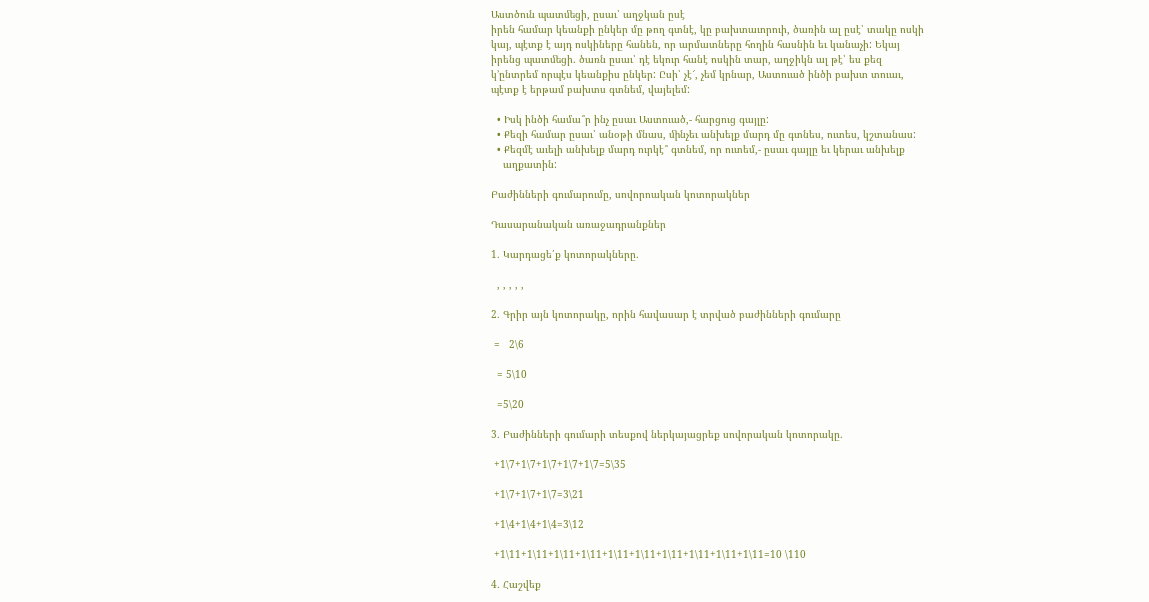Աստծուն պատﬔցի, ըսաւ՝ աղջկան ըսէ
իրեն համար կեանքի ընկեր մը թող գտնէ, կը բախտաւորուի, ծառին ալ ըսէ՝ տակը ոսկի
կայ, պէտք է այդ ոսկիները հանեն, որ արմատները հողին հասնին եւ կանաչի: Եկայ
իրենց պատﬔցի. ծառն ըսաւ՝ դէ եկուր հանէ ոսկին տար, աղջիկն ալ թէ՝ ես քեզ
կ’ընտրեմ որպէս կեանքիս ընկեր: Ըսի՝ չէ՜, չեմ կրնար, Աստուած ինծի բախտ տուաւ,
պէտք է երթամ բախտս գտնեմ, վայելեմ:

  • Իսկ ինծի համա՞ր ինչ ըսաւ Աստուած,- հարցուց գայլը:
  • Քեզի համար ըսաւ՝ անօթի մնաս, ﬕնչեւ անխելք մարդ մը գտնես, ուտես, կշտանաս:
  • Քեզմէ աւելի անխելք մարդ ուրկէ՞ գտնեմ, որ ուտեմ,- ըսաւ գայլը եւ կերաւ անխելք
    աղքատին:

Բաժինների գումարումը, սովորոական կոտորակներ

Դասարանական առաջադրանքներ

1․ Կարդացե՛ք կոտորակները․

  , , , , ,

2․ Գրիր այն կոտորակը, որին հավասար է տրված բաժինների գումարը

 =   2\6

  = 5\10

  =5\20

3․ Բաժինների գումարի տեսքով ներկայացրեք սովորական կոտորակը․

 +1\7+1\7+1\7+1\7+1\7=5\35

 +1\7+1\7+1\7=3\21

 +1\4+1\4+1\4=3\12

 +1\11+1\11+1\11+1\11+1\11+1\11+1\11+1\11+1\11+1\11=10 \110

4․ Հաշվեք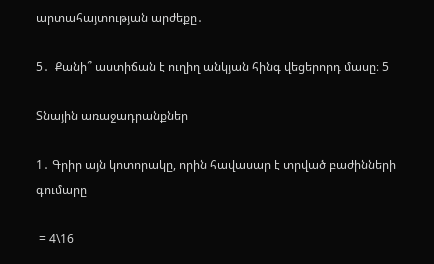արտահայտության արժեքը․

5․  Քանի՞ աստիճան է ուղիղ անկյան հինգ վեցերորդ մասը։ 5

Տնային առաջադրանքներ

1․ Գրիր այն կոտորակը, որին հավասար է տրված բաժինների գումարը

 = 4\16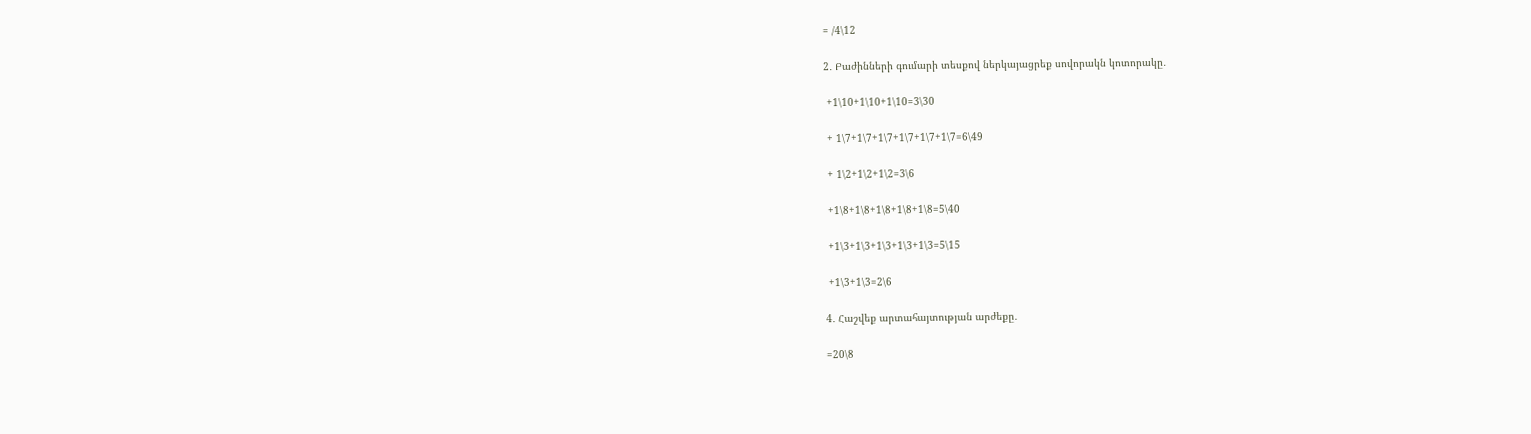= /4\12

2․ Բաժինների գումարի տեսքով ներկայացրեք սովորակն կոտորակը․

 +1\10+1\10+1\10=3\30

 + 1\7+1\7+1\7+1\7+1\7+1\7=6\49

 + 1\2+1\2+1\2=3\6

 +1\8+1\8+1\8+1\8+1\8=5\40

 +1\3+1\3+1\3+1\3+1\3=5\15

 +1\3+1\3=2\6

4․ Հաշվեք արտահայտության արժեքը․

=20\8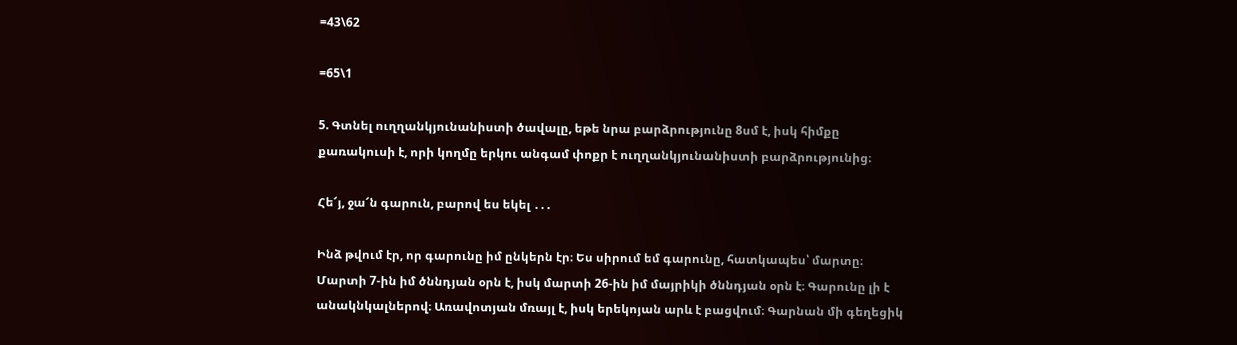=43\62

=65\1

5. Գտնել ուղղանկյունանիստի ծավալը, եթե նրա բարձրությունը 8սմ է, իսկ հիմքը քառակուսի է, որի կողմը երկու անգամ փոքր է ուղղանկյունանիստի բարձրությունից։

Հե՜յ, ջա՜ն գարուն, բարով ես եկել ․․․

Ինձ թվում էր, որ գարունը իմ ընկերն էր։ Ես սիրում եմ գարունը, հատկապես՝ մարտը։ Մարտի 7-ին իմ ծննդյան օրն է, իսկ մարտի 26-ին իմ մայրիկի ծննդյան օրն է։ Գարունը լի է անակնկալներով։ Առավոտյան մռայլ է, իսկ երեկոյան արև է բացվում։ Գարնան մի գեղեցիկ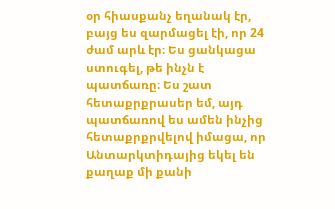օր հիասքանչ եղանակ էր, բայց ես զարմացել էի, որ 24 ժամ արև էր։ Ես ցանկացա ստուգել, թե ինչն է պատճառը։ Ես շատ հետաքրքրասեր եմ, այդ պատճառով ես ամեն ինչից հետաքրքրվելով իմացա, որ Անտարկտիդայից եկել են քաղաք մի քանի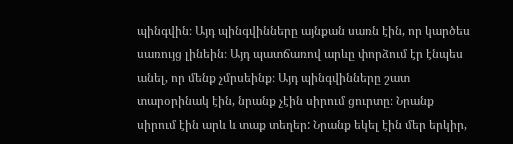պինգվին։ Այդ պինգվինները այնքան սառն էին, որ կարծես սառույց լինեին։ Այդ պատճառով արևը փորձում էր էնպես անել, որ մենք չմրսեինք։ Այդ պինգվինները շատ տարօրինակ էին, նրանք չէին սիրում ցուրտը։ Նրանք սիրում էին արև և տաք տեղեր: Նրանք եկել էին մեր երկիր,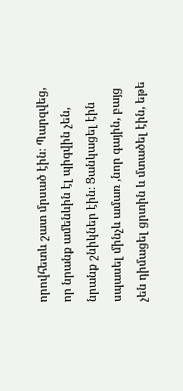որովհետև շատ մրսած էին։ Պարզվեց, որ նրանք ամենևին էլ պիգվին չեն, նրանք շնիկներ էին։ Ցանկացել էին սպասել մինչև ամառ ,նոր գային, բայց չեն դիմացել ցրտին և մտածել էին, եթե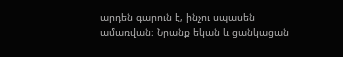արդեն գարուն է, ինչու սպասեն ամառվան։ Նրանք եկան և ցանկացան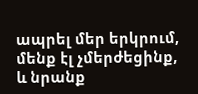ապրել մեր երկրում, մենք էլ չմերժեցինք, և նրանք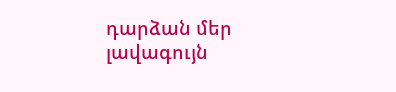դարձան մեր լավագույն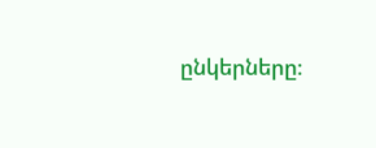ընկերները։